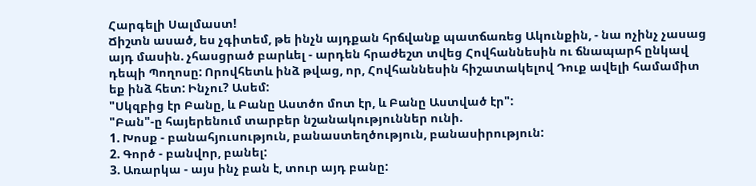Հարգելի Սալմաստ!
Ճիշտն ասած, ես չգիտեմ, թե ինչն այդքան հրճվանք պատճառեց Ակունքին, - նա ոչինչ չասաց այդ մասին. չհասցրած բարևել - արդեն հրաժեշտ տվեց Հովհաննեսին ու ճնապարհ ընկավ դեպի Պողոսը: Որովհետև ինձ թվաց, որ, Հովհաննեսին հիշատակելով Դուք ավելի համամիտ եք ինձ հետ: Ինչու? Ասեմ:
"Սկզբից էր Բանը, և Բանը Աստծո մոտ էր, և Բանը Աստված էր":
"Բան"-ը հայերենում տարբեր նշանակություններ ունի.
1. Խոսք - բանահյուսություն, բանաստեղծություն, բանասիրություն:
2. Գործ - բանվոր, բանել:
3. Առարկա - այս ինչ բան է, տուր այդ բանը: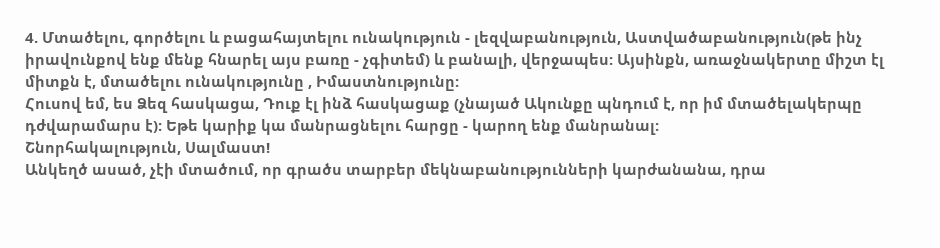4. Մտածելու, գործելու և բացահայտելու ունակություն - լեզվաբանություն, Աստվածաբանություն(թե ինչ իրավունքով ենք մենք հնարել այս բառը - չգիտեմ) և բանալի, վերջապես: Այսինքն, առաջնակերտը միշտ էլ միտքն է, մտածելու ունակությունը , Իմաստնությունը:
Հուսով եմ, ես Ձեզ հասկացա, Դուք էլ ինձ հասկացաք (չնայած Ակունքը պնդում է, որ իմ մտածելակերպը դժվարամարս է): Եթե կարիք կա մանրացնելու հարցը - կարող ենք մանրանալ:
Շնորհակալություն, Սալմաստ!
Անկեղծ ասած, չէի մտածում, որ գրածս տարբեր մեկնաբանությունների կարժանանա, դրա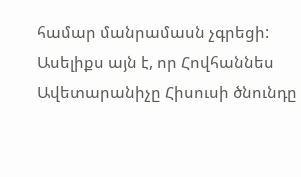համար մանրամասն չգրեցի:
Ասելիքս այն է, որ Հովհաննես Ավետարանիչը Հիսուսի ծնունդը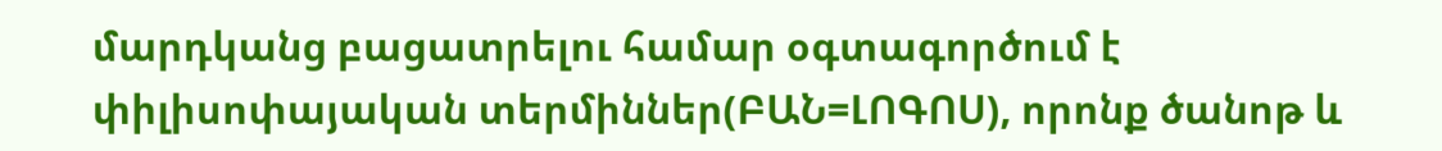մարդկանց բացատրելու համար օգտագործում է փիլիսոփայական տերմիններ(ԲԱՆ=ԼՈԳՈՍ), որոնք ծանոթ և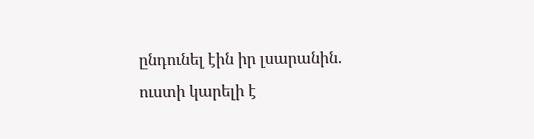ընդունել էին իր լսարանին. ուստի կարելի է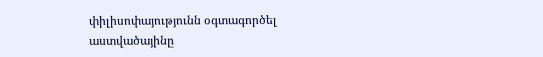փիլիսոփայությունն օգտագործել աստվածայինը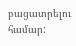բացատրելու համար: